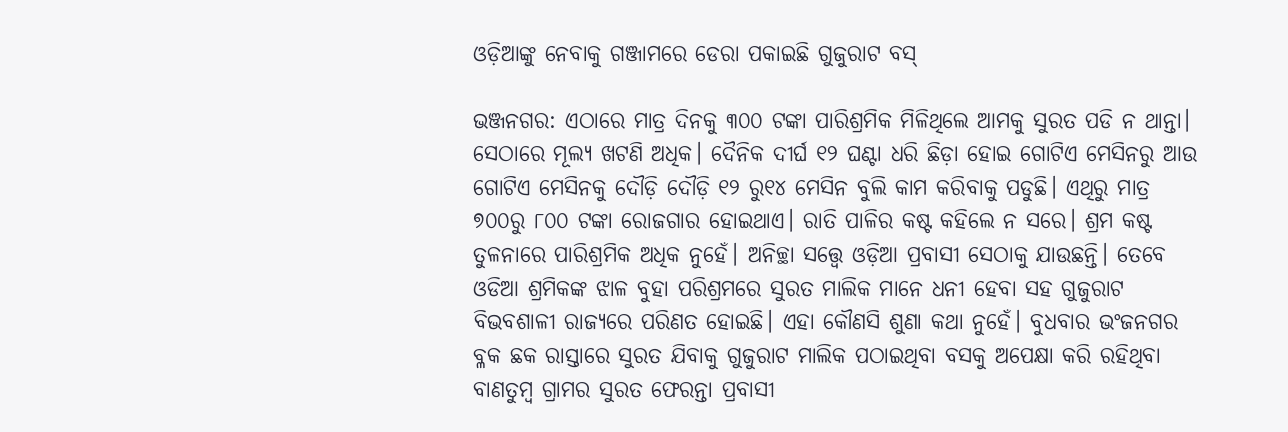ଓଡ଼ିଆଙ୍କୁ ନେବାକୁ ଗଞ୍ଜାମ‌ରେ‌ ଡେରା ପକାଇଛି ଗୁଜୁରାଟ ବସ୍

ଭଞ୍ଜନଗର: ଏଠାରେ ମାତ୍ର ଦିନକୁ ୩୦୦ ଟଙ୍କା ପାରିଶ୍ରମିକ ମିଳିଥିଲେ ଆମକୁ ସୁରତ ପଡି ନ ଥାନ୍ତା। ସେଠାରେ ମୂଲ୍ୟ ଖଟଣି ଅଧିକ। ଦୈନିକ ଦୀର୍ଘ ୧୨ ଘଣ୍ଟା ଧରି ଛିଡ଼ା ହୋଇ ଗୋଟିଏ ମେସିନରୁ ଆଉ ଗୋଟିଏ ମେସିନକୁ ଦୌଡ଼ି ଦୌଡ଼ି ୧୨ ରୁ୧୪ ମେସିନ ବୁଲି କାମ କରିବାକୁ ପଡୁଛି। ଏଥିରୁ ମାତ୍ର ୭୦୦ରୁ ୮୦୦ ଟଙ୍କା ରୋଜଗାର ହୋଇଥାଏ। ରାତି ପାଳିର କଷ୍ଟ କହିଲେ ନ ସରେ। ଶ୍ରମ କଷ୍ଟ ତୁଳନାରେ ପାରିଶ୍ରମିକ ଅଧିକ ନୁହେଁ। ଅନିଚ୍ଛା ସତ୍ତ୍ବେ ଓଡ଼ିଆ ପ୍ରବାସୀ ସେଠାକୁ ଯାଉଛନ୍ତି। ତେବେ ଓଡିଆ ଶ୍ରମିକଙ୍କ ଝାଳ ବୁହା ପରିଶ୍ରମରେ ସୁରତ ମାଲିକ ମାନେ ଧନୀ ହେବା ସହ ଗୁଜୁରାଟ ବିଭବଶାଳୀ ରାଜ୍ୟରେ ପରିଣତ ହୋଇଛି। ଏହା କୌଣସି ଶୁଣା କଥା ନୁହେଁ। ବୁଧବାର ଭଂଜନଗର ବ୍ଳକ ଛକ ରାସ୍ତାରେ ସୁରତ ଯିବାକୁ ଗୁଜୁରାଟ ମାଲିକ ପଠାଇଥିବା ବସକୁ ଅପେକ୍ଷା କରି ରହିଥିବା ବାଣତୁମ୍ବ ଗ୍ରାମର ସୁରତ ଫେରନ୍ତା ପ୍ରବାସୀ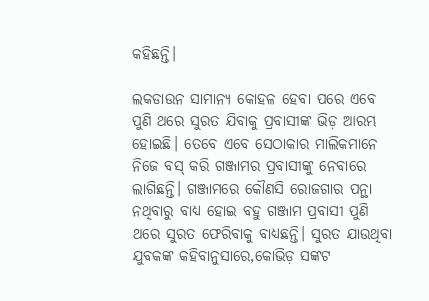କହିଛନ୍ତି।

ଲକଡାଉନ ସାମାନ୍ୟ କୋହଳ ହେବା ପରେ ଏବେ ପୁଣି ଥରେ ସୁରତ ଯିବାକୁ ପ୍ରବାସୀଙ୍କ ଭିଡ଼ ଆରମ୍ଭ ହୋଇଛି। ତେବେ ଏବେ ସେଠାକାର ମାଲିକମାନେ ନିଜେ ବସ୍ କରି ଗଞ୍ଜାମର ପ୍ରବାସୀଙ୍କୁ ନେବାରେ ଲାଗିଛନ୍ତି। ଗଞ୍ଜାମରେ କୌଣସି ରୋଜଗାର ପନ୍ଥା ନଥିବାରୁ ବାଧ୍ୟ ହୋଇ ବହୁ ଗଞ୍ଜାମ ପ୍ରବାସୀ ପୁଣି ଥରେ ସୁରତ ଫେରିବାକୁ ବାଧ୍ୟଛନ୍ତି। ସୁରତ ଯାଉଥିବା ଯୁବକଙ୍କ କହିବାନୁସା‌‌ରେ,କୋଭିଡ଼ ସଙ୍କଟ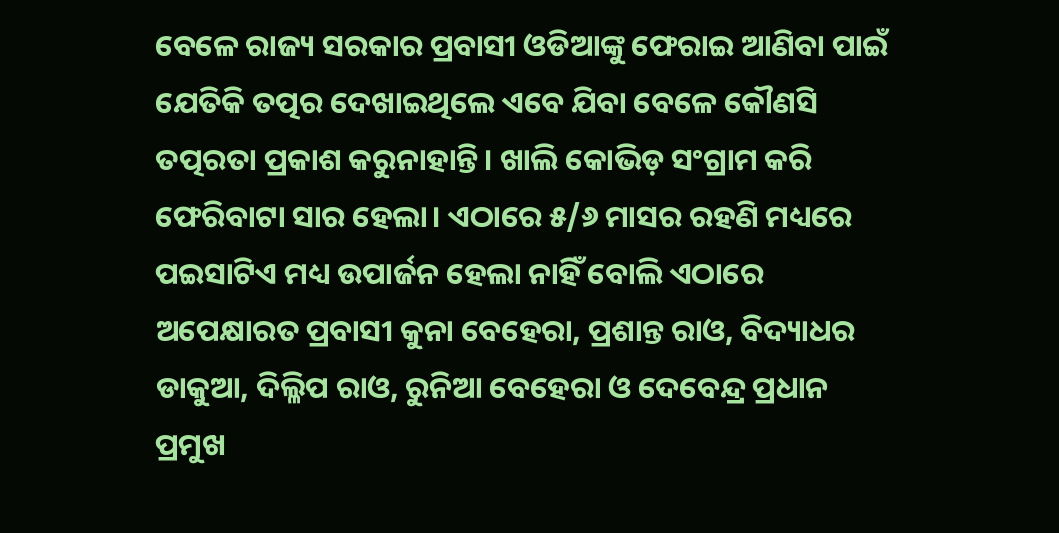ବେଳେ ରାଜ୍ୟ ସରକାର ପ୍ରବାସୀ ଓଡିଆଙ୍କୁ ଫେରାଇ ଆଣିବା ପାଇଁ ଯେତିକି ତତ୍ପର ଦେଖାଇଥିଲେ ଏବେ ଯିବା ବେଳେ କୌଣସି ତତ୍ପରତା ପ୍ରକାଶ କରୁନାହାନ୍ତି। ଖାଲି କୋଭିଡ଼ ସଂଗ୍ରାମ କରି ଫେରିବାଟା ସାର ହେଲା। ଏଠାରେ ୫/୬ ମାସର ରହଣି ମଧ୍ୟରେ ପଇସାଟିଏ ମଧ୍ୟ ଉପାର୍ଜନ ହେଲା ନାହିଁ ବୋଲି ଏଠାରେ ଅପେକ୍ଷାରତ ପ୍ରବାସୀ କୁନା ବେହେରା, ପ୍ରଶାନ୍ତ ରାଓ, ବିଦ୍ୟାଧର ଡାକୁଆ, ଦିଲ୍ଳିପ ରାଓ, ରୁନିଆ ବେହେରା ଓ ଦେବେନ୍ଦ୍ର ପ୍ରଧାନ ପ୍ରମୁଖ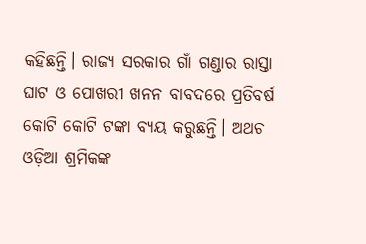କହିଛନ୍ତି। ରାଜ୍ୟ ସରକାର ଗାଁ ଗଣ୍ଡାର ରାସ୍ତା ଘାଟ ଓ ପୋଖରୀ ଖନନ ବାବଦରେ ପ୍ରତିବର୍ଷ କୋଟି କୋଟି ଟଙ୍କା ବ୍ୟୟ କରୁଛନ୍ତି। ଅଥଚ ଓଡ଼ିଆ ଶ୍ରମିକଙ୍କ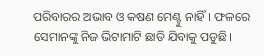ପରିବାରର ଅଭାବ ଓ କଷଣ ମେଣ୍ଟୁ ନାହିଁ। ଫଳରେ ସେମାନଙ୍କୁ ନିଜ ଭିଟାମାଟି ଛାଡି ଯିବାକୁ ପଡୁଛି।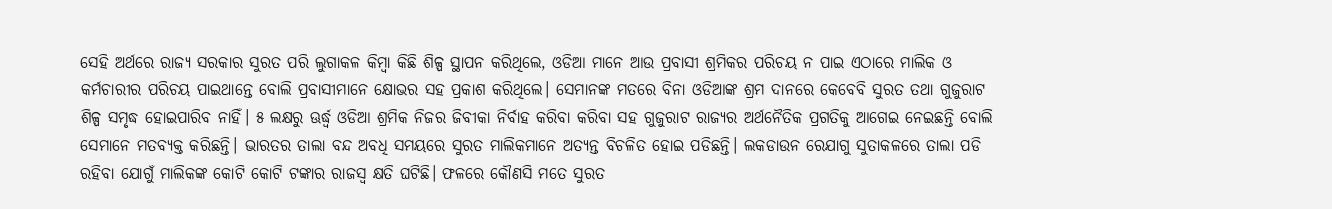ସେହି ଅର୍ଥରେ ରାଜ୍ୟ ସରକାର ସୁରତ ପରି ଲୁଗାକଳ କିମ୍ବା କିଛି ଶିଳ୍ପ ସ୍ଥାପନ କରିଥିଲେ, ଓଡିଆ ମାନେ ଆଉ ପ୍ରବାସୀ ଶ୍ରମିକର ପରିଚୟ ନ ପାଇ ଏଠାରେ ମାଲିକ ଓ କର୍ମଚାରୀର ପରିଚୟ ପାଇଥାନ୍ତେ ବୋଲି ପ୍ରବାସୀମାନେ କ୍ଷୋଭର ସହ ପ୍ରକାଶ କରିଥିଲେ। ସେମାନଙ୍କ ମତରେ ବିନା ଓଡିଆଙ୍କ ଶ୍ରମ ଦାନରେ କେବେବି ସୁରତ ତଥା ଗୁଜୁରାଟ ଶିଳ୍ପ ସମୃଦ୍ଧ ହୋଇପାରିବ ନାହିଁ। ୫ ଲକ୍ଷରୁ ଊର୍ଦ୍ଧ୍ବ ଓଡିଆ ଶ୍ରମିକ ନିଜର ଜିବୀକା ନିର୍ବାହ କରିବା କରିବା ସହ ଗୁଜୁରାଟ ରାଜ୍ୟର ଅର୍ଥନୈତିକ ପ୍ରଗତିକୁ ଆଗେଇ ନେଇଛନ୍ତି ବୋଲି ସେମାନେ ମତବ୍ୟକ୍ତ କରିଛନ୍ତି। ଭାରତର ତାଲା ବନ୍ଦ ଅବଧି ସମୟରେ ସୁରତ ମାଲିକମାନେ ଅତ୍ୟନ୍ତ ବିଚଳିତ ହୋଇ ପଡିଛନ୍ତି। ଲକଡାଉନ ରେଯାଗୁ ସୁତାକଳରେ ତାଲା ପଡି ରହିବା ଯୋଗୁଁ ମାଲିକଙ୍କ କୋଟି କୋଟି ଟଙ୍କାର ରାଜସ୍ୱ କ୍ଷତି ଘଟିଛି। ଫଳରେ କୌଣସି ମତେ ସୁରତ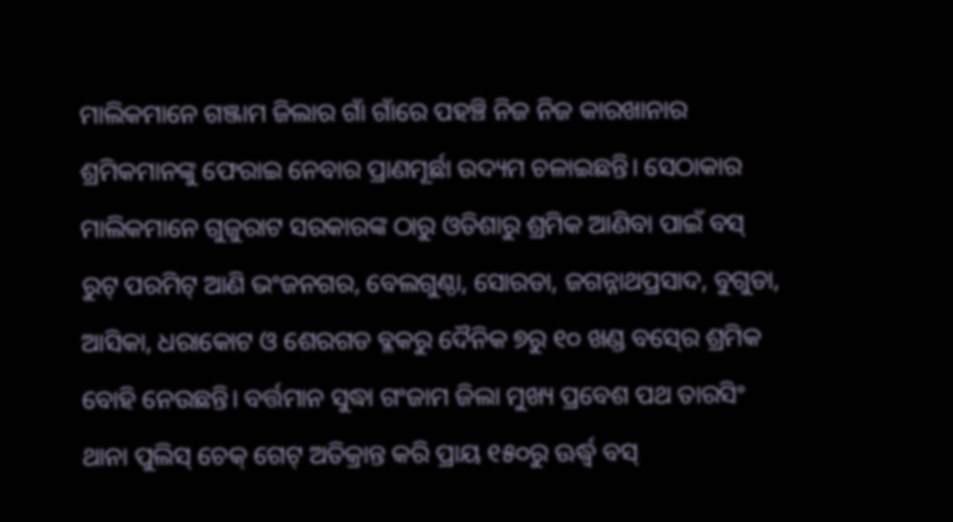ମାଲିକମାନେ ଗଞ୍ଜାମ ଜିଲାର ଗାଁ ଗାଁରେ ପହଞ୍ଚି ନିଜ ନିଜ କାରଖାନାର ଶ୍ରମିକମାନଙ୍କୁ ଫେରାଇ ନେବାର ପ୍ରାଣମୂର୍ଛା ଉଦ୍ୟମ ଚଳାଇଛନ୍ତି। ସେଠାକାର ମାଲିକମାନେ ଗୁଜୁରାଟ ସରକାରଙ୍କ ଠାରୁ ଓଡିଶାରୁ ଶ୍ରମିକ ଆଣିବା ପାଇଁ ବସ୍‍ ରୁଟ୍‍ ପରମିଟ୍‍ ଆଣି ଭଂଜନଗର, ବେଲଗୁଣ୍ଠା, ସୋରଡା, ଜଗନ୍ନାଥପ୍ରସାଦ, ବୁଗୁଡା, ଆସିକା, ଧରାକୋଟ ଓ ଶେରଗଡ ବ୍ଳକରୁ ଦୈନିକ ୭ରୁ ୧୦ ଖଣ୍ଡ ବସ୍‍ରେ ଶ୍ରମିକ ବୋହି ନେଉଛନ୍ତି। ବର୍ତ୍ତମାନ ସୁଦ୍ଧା ଗଂଜାମ ଜିଲା ମୁଖ୍ୟ ପ୍ରବେଶ ପଥ ତାରସିଂ ଥାନା ପୁଲିସ୍‍ ଚେକ୍‍ ଗେଟ୍‍ ଅତିକ୍ରାନ୍ତ କରି ପ୍ରାୟ ୧୫୦ରୁ ଊର୍ଦ୍ଧ୍ବ ବସ୍‍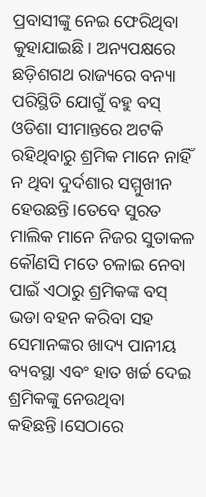ପ୍ରବାସୀଙ୍କୁ ନେଇ ଫେରିଥିବା କୁହାଯାଇଛି। ଅନ୍ୟପକ୍ଷରେ ଛଡ଼ିଶଗଥ ରାଜ୍ୟରେ ବନ୍ୟା ପରିସ୍ଥିତି ଯୋଗୁଁ ବହୁ ବସ୍‍ ଓଡିଶା ସୀମାନ୍ତରେ ଅଟକି ରହିଥିବାରୁ ଶ୍ରମିକ ମାନେ ନାହିଁ ନ ଥିବା ଦୁର୍ଦଶାର ସମ୍ମୁଖୀନ ହେଉଛନ୍ତି।ତେବେ ସୁରତ ମାଲିକ ମାନେ ନିଜର ସୁତାକଳ କୌଣସି ମତେ ଚଳାଇ ନେବା ପାଇଁ ଏଠାରୁ ଶ୍ରମିକଙ୍କ ବସ୍‍ ଭଡା ବହନ କରିବା ସହ ସେମାନଙ୍କର ଖାଦ୍ୟ ପାନୀୟ ବ୍ୟବସ୍ଥା ଏବଂ ହାତ ଖର୍ଚ୍ଚ ଦେଇ ଶ୍ରମିକଙ୍କୁ ନେଉଥିବା କହିଛନ୍ତି।ସେଠାରେ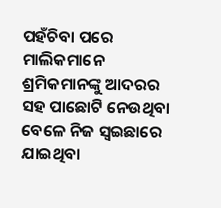ପହଁଚିବା ପରେ ମାଲିକମାନେ ଶ୍ରମିକମାନଙ୍କୁ ଆଦରର ସହ ପାଛୋଟି ନେଉଥିବା ବେଳେ ନିଜ ସ୍ୱଇଛାରେ ଯାଇଥିବା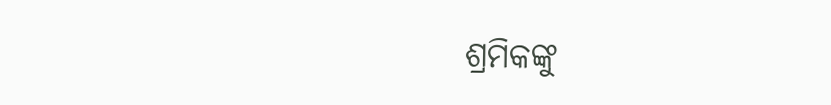ଶ୍ରମିକଙ୍କୁ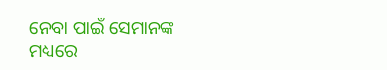ନେବା ପାଇଁ ସେମାନଙ୍କ ମଧ୍ୟରେ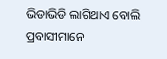ଭିଡାଭିଡି ଲାଗିଥାଏ ବୋଲି ପ୍ରବାସୀମାନେ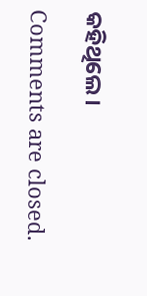କହିଥିଲେ।

Comments are closed.